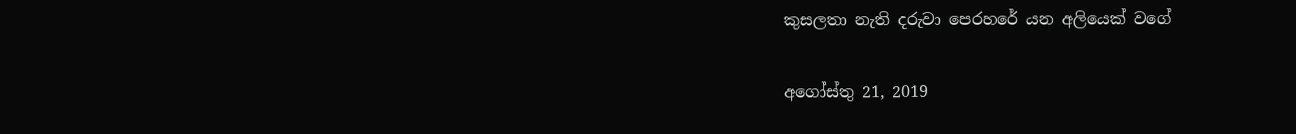කුසලතා නැති දරුවා පෙරහරේ යන අලියෙක් වගේ

අගෝස්තු 21, 2019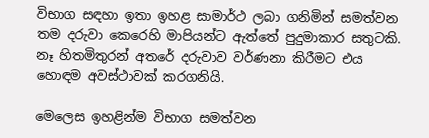විභාග සඳහා ඉතා ඉහළ සාමාර්ථ ලබා ගනිමින් සමත්වන තම දරුවා කෙරෙහි මාපියන්ට ඇත්තේ පුදුමාකාර සතුටකි. නෑ හිතමිතුරන් අතරේ දරුවාව වර්ණනා කිරීමට එය හොඳම අවස්ථාවක් කරගනියි.

මෙලෙස ඉහළින්ම විභාග සමත්වන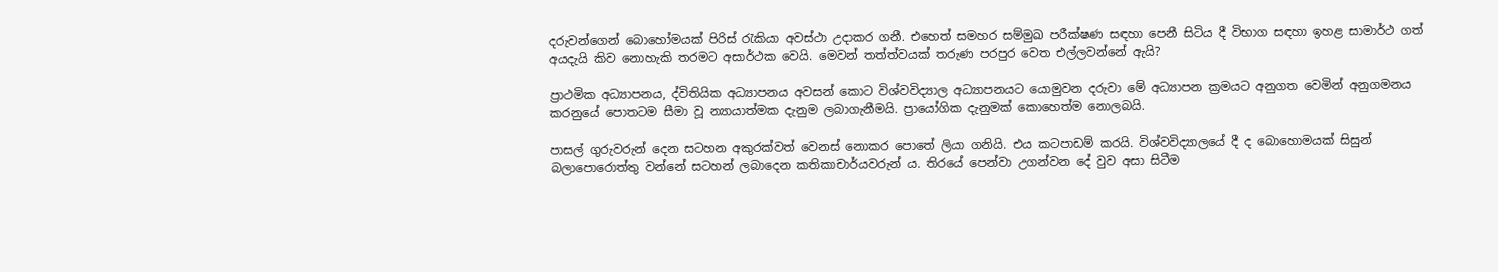දරුවන්ගෙන් බොහෝමයක් පිරිස් රැකියා අවස්ථා උදාකර ගනී. එහෙත් සමහර සම්මුඛ පරීක්ෂණ සඳහා පෙනී සිටිය දී විභාග සඳහා ඉහළ සාමාර්ථ ගත් අයදැයි කිව නොහැකි තරමට අසාර්ථක වෙයි. මෙවන් තත්ත්වයක් තරුණ පරපුර වෙත එල්ලවන්නේ ඇයි?

ප්‍රාථමික අධ්‍යාපනය, ද්විතියික අධ්‍යාපනය අවසන් කොට විශ්වවිද්‍යාල අධ්‍යාපනයට යොමුවන දරුවා මේ අධ්‍යාපන ක්‍රමයට අනුගත වෙමින් අනුගමනය කරනුයේ පොතටම සීමා වූ න්‍යායාත්මක දැනුම ලබාගැනීමයි. ප්‍රායෝගික දැනුමක් කොහෙත්ම නොලබයි.

පාසල් ගුරුවරුන් දෙන සටහන අකුරක්වත් වෙනස් නොකර පොතේ ලියා ගනියි. එය කටපාඩම් කරයි. විශ්වවිද්‍යාලයේ දී ද බොහොමයක් සිසුන් බලාපොරොත්තු වන්නේ සටහන් ලබාදෙන කතිකාචාර්යවරුන් ය. තිරයේ පෙන්වා උගන්වන දේ වුව අසා සිටීම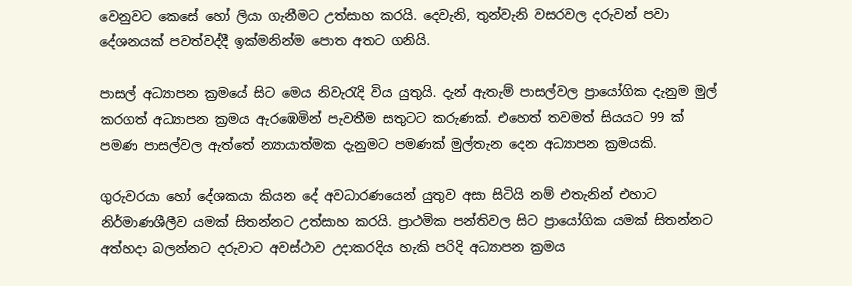වෙනුවට කෙසේ හෝ ලියා ගැනීමට උත්සාහ කරයි. දෙවැනි, තුන්වැනි වසරවල දරුවන් පවා දේශනයක් පවත්වද්දී ඉක්මනින්ම පොත අතට ගනියි.

පාසල් අධ්‍යාපන ක්‍රමයේ සිට මෙය නිවැරැදි විය යුතුයි. දැන් ඇතැම් පාසල්වල ප්‍රායෝගික දැනුම මුල් කරගත් අධ්‍යාපන ක්‍රමය ඇරඹෙමින් පැවතීම සතුටට කරුණක්. එහෙත් තවමත් සියයට 99 ක් පමණ පාසල්වල ඇත්තේ න්‍යායාත්මක දැනුමට පමණක් මුල්තැන දෙන අධ්‍යාපන ක්‍රමයකි.

ගුරුවරයා හෝ දේශකයා කියන දේ අවධාරණයෙන් යුතුව අසා සිටියි නම් එතැනින් එහාට නිර්මාණශීලීව යමක් සිතන්නට උත්සාහ කරයි. ප්‍රාථමික පන්තිවල සිට ප්‍රායෝගික යමක් සිතන්නට අත්හදා බලන්නට දරුවාට අවස්ථාව උදාකරදිය හැකි පරිදි අධ්‍යාපන ක්‍රමය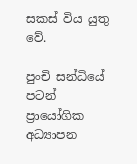සකස් විය යුතු වේ.

පුංචි සන්ධියේ පටන් ප්‍රායෝගික අධ්‍යාපන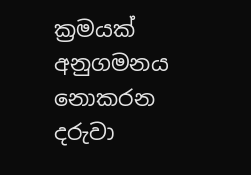ක්‍රමයක් අනුගමනය නොකරන දරුවා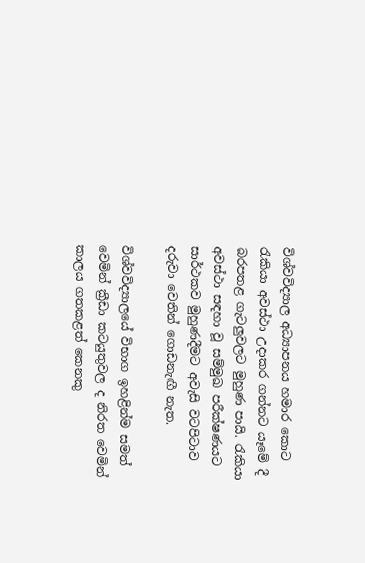විශ්වවිද්‍යාල අධ්‍යාපනය හමාර කොට රැකියා අවස්ථා උදාකර ගන්නට යෑමේ දී බරපතළ ගැටලුවලට මුහුණ පායි. රැකියා අවස්ථා සඳහා වූ සම්මුඛ පරීක්ෂණයට සාර්ථකව මුහුණදීමට අවැසි වටපිටාව දරුවා වෙතින් ගොඩනැඟී නැත.

විශ්වවිද්‍යාලයේ විභාග ඉහළින්ම සමත් වෙමින් ක්‍රීඩා කටයුතුවල ද නිරත වෙමින් කාලය ගතකළත් කෙනකු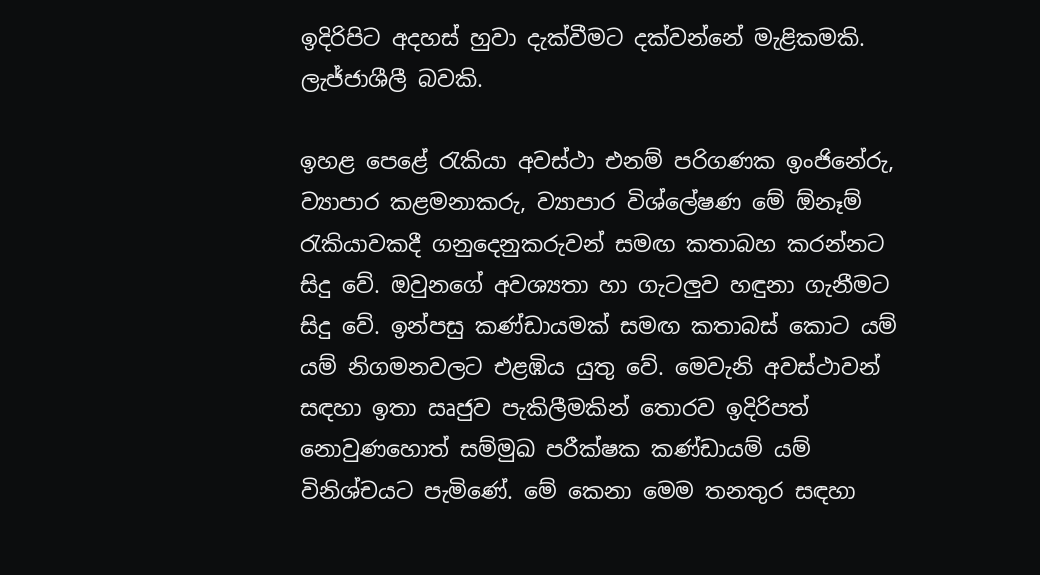ඉදිරිපිට අදහස් හුවා දැක්වීමට දක්වන්නේ මැළිකමකි. ලැජ්ජාශීලී බවකි.

ඉහළ පෙළේ රැකියා අවස්ථා එනම් පරිගණක ඉංජිනේරු, ව්‍යාපාර කළමනාකරු, ව්‍යාපාර විශ්ලේෂණ මේ ඕනෑම් රැකියාවකදී ගනුදෙනුකරුවන් සමඟ කතාබහ කරන්නට සිදු වේ. ඔවුනගේ අවශ්‍යතා හා ගැටලුව හඳුනා ගැනීමට සිදු වේ. ඉන්පසු කණ්ඩායමක් සමඟ කතාබස් කොට යම් යම් නිගමනවලට එළඹිය යුතු වේ. මෙවැනි අවස්ථාවන් සඳහා ඉතා ඍජුව පැකිලීමකින් තොරව ඉදිරිපත් නොවුණහොත් සම්මුඛ පරීක්ෂක කණ්ඩායම් යම් විනිශ්චයට පැමිණේ. මේ කෙනා මෙම තනතුර සඳහා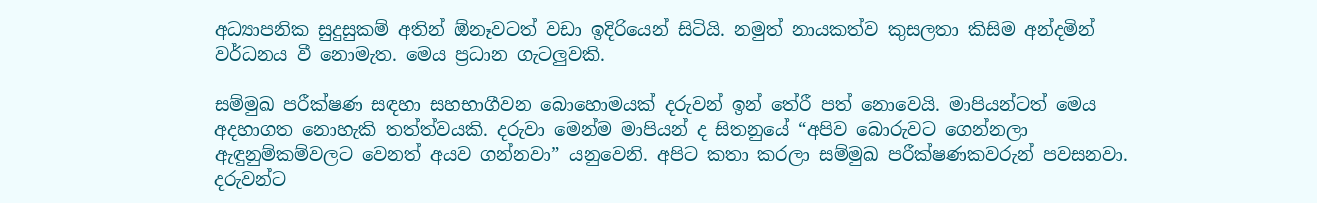අධ්‍යාපනික සුදුසුකම් අතින් ඕනෑවටත් වඩා ඉදිරියෙන් සිටියි. නමුත් නායකත්ව කුසලතා කිසිම අන්දමින් වර්ධනය වී නොමැත. මෙය ප්‍රධාන ගැටලුවකි.

සම්මුඛ පරීක්ෂණ සඳහා සහභාගීවන බොහොමයක් දරුවන් ඉන් තේරී පත් නොවෙයි. මාපියන්ටත් මෙය අදහාගත නොහැකි තත්ත්වයකි. දරුවා මෙන්ම මාපියන් ද සිතනුයේ “අපිව බොරුවට ගෙන්නලා ඇඳුනුම්කම්වලට වෙනත් අයව ගන්නවා” යනුවෙනි. අපිට කතා කරලා සම්මුඛ පරීක්ෂණකවරුන් පවසනවා. දරුවන්ට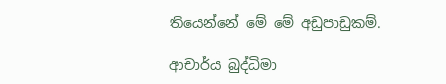තියෙන්නේ මේ මේ අඩුපාඩුකම්.

ආචාර්ය බුද්ධිමා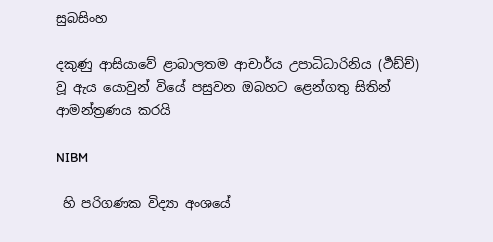සුබසිංහ

දකුණු ආසියාවේ ළාබාලතම ආචාර්ය උපාධිධාරිනිය (ර්‍ථඩ්ච්) වූ ඇය යොවුන් වියේ පසුවන ඔබහට ළෙන්ගතු සිතින් ආමන්ත්‍රණය කරයි

NIBM

 හි පරිගණක විද්‍යා අංශයේ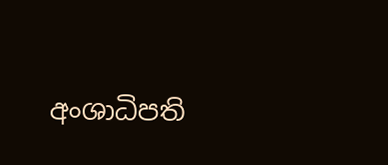අංශාධිපති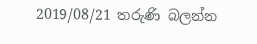2019/08/21 තරුණි බලන්න